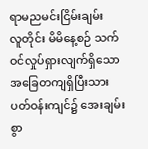ရာမညမင်းငြိမ်းချမ်း
လူတိုင်း မိမိနေ့စဉ် သက်ဝင်လှုပ်ရှားလျက်ရှိသော အခြေတကျရှိပြီးသား ပတ်ဝန်းကျင်၌ အေးချမ်းစွာ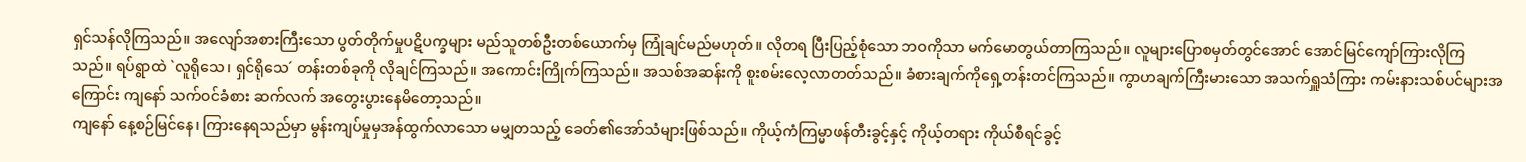ရှင်သန်လိုကြသည်။ အလျော်အစားကြီးသော ပွတ်တိုက်မှုပဋိပက္ခများ မည်သူတစ်ဦးတစ်ယောက်မှ ကြုံချင်မည်မဟုတ်။ လိုတရ ပြီးပြည့်စုံသော ဘဝကိုသာ မက်မောတွယ်တာကြသည်။ လူများပြောစမှတ်တွင်အောင် အောင်မြင်ကျော်ကြားလိုကြသည်။ ရပ်ရွာထဲ `လူရိုသေ၊ ရှင်ရိုသေ´ တန်းတစ်ခုကို လိုချင်ကြသည်။ အကောင်းကြိုက်ကြသည်။ အသစ်အဆန်းကို စူးစမ်းလေ့လာတတ်သည်။ ခံစားချက်ကိုရှေ့တန်းတင်ကြသည်။ ကွာဟချက်ကြီးမားသော အသက်ရှူသံကြား ကမ်းနားသစ်ပင်များအကြောင်း ကျနော် သက်ဝင်ခံစား ဆက်လက် အတွေးပွားနေမိတော့သည်။
ကျနော် နေ့စဉ်မြင်နေ၊ ကြားနေရသည်မှာ မွန်းကျပ်မှုမှအန်ထွက်လာသော မမျှတသည့် ခေတ်၏အော်သံများဖြစ်သည်။ ကိုယ့်ကံကြမ္မာဖန်တီးခွင့်နှင့် ကိုယ့်တရား ကိုယ်စီရင်ခွင့်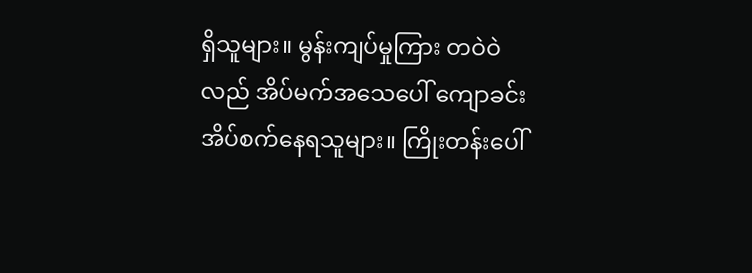ရှိသူများ။ မွန်းကျပ်မှုကြား တဝဲဝဲလည် အိပ်မက်အသေပေါ် ကျောခင်းအိပ်စက်နေရသူများ။ ကြိုးတန်းပေါ်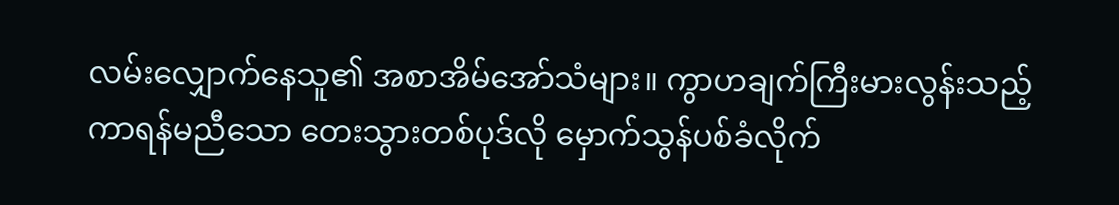လမ်းလျှောက်နေသူ၏ အစာအိမ်အော်သံများ။ ကွာဟချက်ကြီးမားလွန်းသည့် ကာရန်မညီသော တေးသွားတစ်ပုဒ်လို မှောက်သွန်ပစ်ခံလိုက်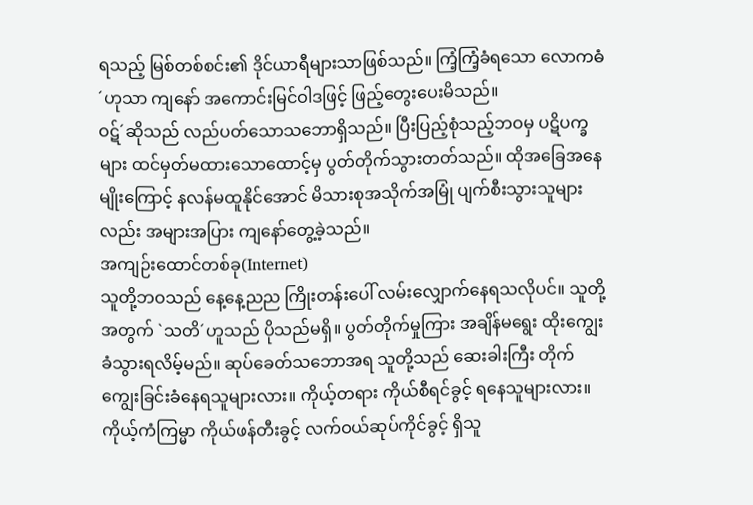ရသည့် မြစ်တစ်စင်း၏ ဒိုင်ယာရီများသာဖြစ်သည်။ ကြံ့ကြံ့ခံရသော လောကဓံ´ဟုသာ ကျနော် အကောင်းမြင်ဝါဒဖြင့် ဖြည့်တွေးပေးမိသည်။
ဝဋ်´ဆိုသည် လည်ပတ်သောသဘောရှိသည်။ ပြီးပြည့်စုံသည့်ဘဝမှ ပဋိပက္ခများ ထင်မှတ်မထားသောထောင့်မှ ပွတ်တိုက်သွားတတ်သည်။ ထိုအခြေအနေမျိုးကြောင့် နလန်မထူနိုင်အောင် မိသားစုအသိုက်အမြုံ ပျက်စီးသွားသူများလည်း အများအပြား ကျနော်တွေ့ခဲ့သည်။
အကျဉ်းထောင်တစ်ခု(Internet)
သူတို့ဘဝသည် နေ့နေ့ညည ကြိုးတန်းပေါ် လမ်းလျှောက်နေရသလိုပင်။ သူတို့အတွက် `သတိ´ဟူသည် ပိုသည်မရှိ။ ပွတ်တိုက်မှုကြား အချိန်မရွေး ထိုးကျွေးခံသွားရလိမ့်မည်။ ဆုပ်ခေတ်သဘောအရ သူတို့သည် ဆေးခါးကြီး တိုက်ကျွေးခြင်းခံနေရသူများလား။ ကိုယ့်တရား ကိုယ်စီရင်ခွင့် ရနေသူများလား။ ကိုယ့်ကံကြမ္မာ ကိုယ်ဖန်တီးခွင့် လက်ဝယ်ဆုပ်ကိုင်ခွင့် ရှိသူ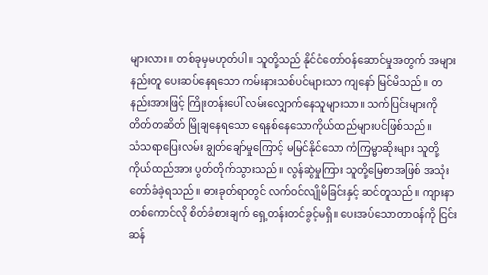များလား။ တစ်ခုမှမဟုတ်ပါ။ သူတို့သည် နိုင်ငံတော်ဝန်ဆောင်မှုအတွက် အများနည်းတူ ပေးဆပ်နေရသော ကမ်းနားသစ်ပင်များသာ ကျနော် မြင်မိသည်။ တနည်းအားဖြင့် ကြိုးတန်းပေါ် လမ်းလျှောက်နေသူများသာ။ သက်ပြင်းများကို တိတ်တဆိတ် မြိုချနေရသော ရေနစ်နေသောကိုယ်ထည်များပင်ဖြစ်သည်။
သံသရာပြေးလမ်း ချွတ်ချော်မှုကြောင့် မမြင်နိုင်သော ကံကြမ္မာဆိုးများ သူတို့ကိုယ်ထည်အား ပွတ်တိုက်သွားသည်။ လွန်ဆွဲမှုကြား သူတို့မြေစာအဖြစ် အသုံးတော်ခံခဲ့ရသည်။ ဓားခုတ်ရာတွင် လက်ဝင်လျိုမိခြင်းနှင့် ဆင်တူသည်။ ကျားနာတစ်ကောင်လို စိတ်ခံစားချက် ရှေ့တန်းတင်ခွင့်မရှိ။ ပေးအပ်သောတာဝန်ကို ငြင်းဆန်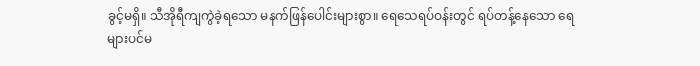ခွင့်မရှိ။ သီအိုရီကျကွဲခဲ့ရသော မနက်ဖြန်ပေါင်းများစွာ။ ရေသေရပ်ဝန်းတွင် ရပ်တန့်နေသော ရေများပင်မ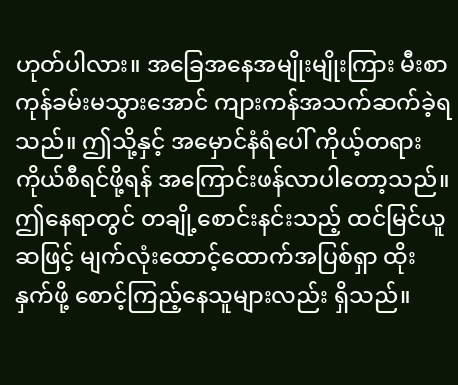ဟုတ်ပါလား။ အခြေအနေအမျိုးမျိုးကြား မီးစာကုန်ခမ်းမသွားအောင် ကျားကန်အသက်ဆက်ခဲ့ရသည်။ ဤသို့နှင့် အမှောင်နံရံပေါ် ကိုယ့်တရားကိုယ်စီရင်ဖို့ရန် အကြောင်းဖန်လာပါတော့သည်။
ဤနေရာတွင် တချို့စောင်းနင်းသည့် ထင်မြင်ယူဆဖြင့် မျက်လုံးထောင့်ထောက်အပြစ်ရှာ ထိုးနှက်ဖို့ စောင့်ကြည့်နေသူများလည်း ရှိသည်။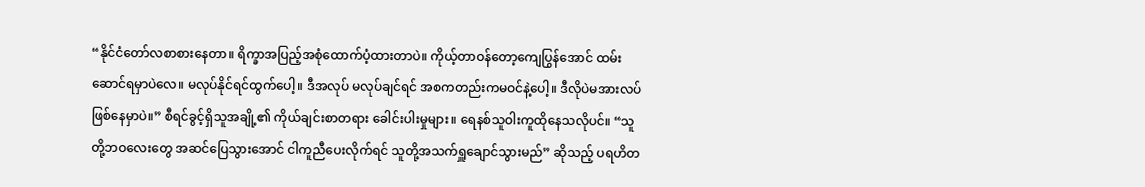“နိုင်ငံတော်လစာစားနေတာ။ ရိက္ခာအပြည့်အစုံထောက်ပံ့ထားတာပဲ။ ကိုယ့်တာဝန်တော့ကျေပြွန်အောင် ထမ်းဆောင်ရမှာပဲလေ။ မလုပ်နိုင်ရင်ထွက်ပေါ့။ ဒီအလုပ် မလုပ်ချင်ရင် အစကတည်းကမဝင်နဲ့ပေါ့။ ဒီလိုပဲမအားလပ်ဖြစ်နေမှာပဲ။” စီရင်ခွင့်ရှိသူအချို့၏ ကိုယ်ချင်းစာတရား ခေါင်းပါးမှုများ။ ရေနစ်သူဝါးကူထိုနေသလိုပင်။ “သူတို့ဘဝလေးတွေ အဆင်ပြေသွားအောင် ငါကူညီပေးလိုက်ရင် သူတို့အသက်ရှူချောင်သွားမည်” ဆိုသည့် ပရဟိတ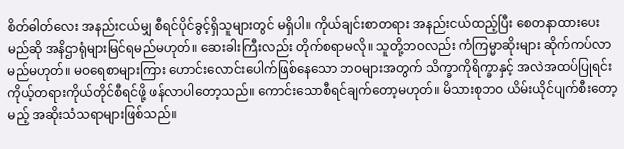စိတ်ဓါတ်လေး အနည်းငယ်မျှ စီရင်ပိုင်ခွင့်ရှိသူများတွင် မရှိပါ။ ကိုယ်ချင်းစာတရား အနည်းငယ်ထည့်ပြီး စေတနာထားပေးမည်ဆို အနိဌာရုံများမြင်ရမည်မဟုတ်။ ဆေးခါးကြီးလည်း တိုက်စရာမလို။ သူတို့ဘဝလည်း ကံကြမ္မာဆိုးများ ဆိုက်ကပ်လာမည်မဟုတ်။ မဝရေစာများကြား ဟောင်းလောင်းပေါက်ဖြစ်နေသော ဘဝများအတွက် သိက္ခာကိုရိက္ခာနှင့် အလဲအထပ်ပြုရင်း ကိုယ့်တရားကိုယ်တိုင်စီရင်ဖို့ ဖန်လာပါတော့သည်။ ကောင်းသောစီရင်ချက်တော့မဟုတ်။ မိသားစုဘဝ ယိမ်းယိုင်ပျက်စီးတော့မည့် အဆိုးသံသရာများဖြစ်သည်။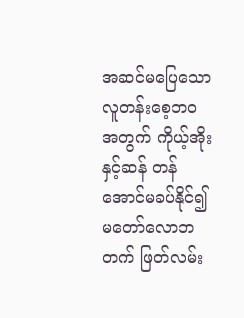အဆင်မပြေသော လူတန်းစေ့ဘဝအတွက် ကိုယ့်အိုးနှင့်ဆန် တန်အောင်မခပ်နိုင်၍ မတော်လောဘတက် ဖြတ်လမ်း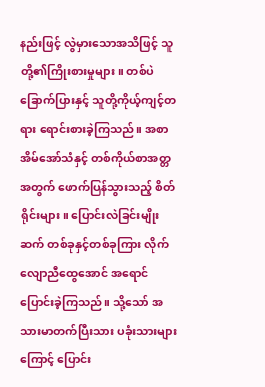နည်းဖြင့် လွဲမှားသောအသိဖြင့် သူတို့၏ကြိုးစားမှုများ။ တစ်ပဲခြောက်ပြားနှင့် သူတို့ကိုယ့်ကျင့်တရား ရောင်းစားခဲ့ကြသည်။ အစာအိမ်အော်သံနှင့် တစ်ကိုယ်စာအတ္တအတွက် ဖောက်ပြန်သွားသည့် စိတ်ရိုင်းများ။ ပြောင်းလဲခြင်းမျိုးဆက် တစ်ခုနှင့်တစ်ခုကြား လိုက်လျောညီထွေအောင် အရောင်ပြောင်းခဲ့ကြသည်။ သို့သော် အသားမာတက်ပြီးသား ပခုံးသားများကြောင့် ပြောင်း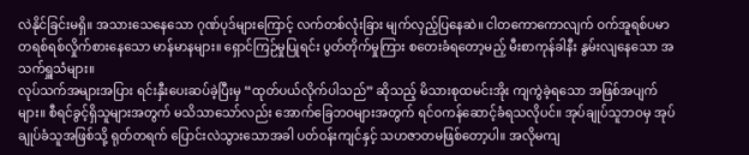လဲနိုင်ခြင်းမရှိ။ အသားသေနေသော ဂုဏ်ပုဒ်များကြောင့် လက်တစ်လုံးခြား မျက်လှည့်ပြနေဆဲ။ ငါတကောကောလျက် ဝက်အူရစ်ပမာ တရစ်ရစ်လှိုက်စားနေသော မာန်မာနများ။ ရှောင်ကြဉ်မှုပြုရင်း ပွတ်တိုက်မှုကြား စတေးခံရတော့မည့် မီးစာကုန်ခါနီး နွမ်းလျနေသော အသက်ရှူသံများ။
လုပ်သက်အများအပြား ရင်းနှီးပေးဆပ်ခဲ့ပြီးမှ “ထုတ်ပယ်လိုက်ပါသည်” ဆိုသည့် မိသားစုထမင်းအိုး ကျကွဲခဲ့ရသော အဖြစ်အပျက်များ။ စီရင်ခွင့်ရှိသူများအတွက် မသိသာသော်လည်း အောက်ခြေဘဝများအတွက် ရင်ဝကန်ဆောင့်ခံရသလိုပင်။ အုပ်ချုပ်သူဘဝမှ အုပ်ချုပ်ခံသူအဖြစ်သို့ ရုတ်တရက် ပြောင်းလဲသွားသောအခါ ပတ်ဝန်းကျင်နှင့် သဟဇာတမဖြစ်တော့ပါ။ အလိုမကျ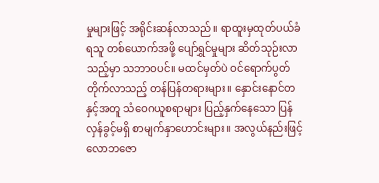မှုများဖြင့် အရိုင်းဆန်လာသည်။ ရာထူးမှထုတ်ပယ်ခံရသူ တစ်ယောက်အဖို့ ပျော်ရွှင်မှုများ ဆိတ်သုဉ်းလာသည့်မှာ သဘာဝပင်။ မထင်မှတ်ပဲ ဝင်ရောက်ပွတ်တိုက်လာသည့် တန်ပြန်တရားများ။ နှောင်းနောင်တနှင့်အတူ သံဝေဂယူစရာများ ပြည့်နှက်နေသော ပြန်လှန်ခွင့်မရှိ စာမျက်နှာဟောင်းများ။ အလွယ်နည်းဖြင့် လောဘဇော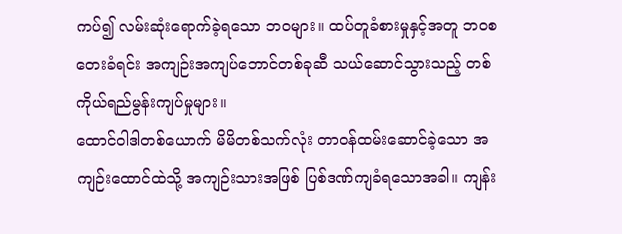ကပ်၍ လမ်းဆုံးရောက်ခဲ့ရသော ဘဝများ။ ထပ်တူခံစားမှုနှင့်အတူ ဘဝစတေးခံရင်း အကျဉ်းအကျပ်ဘောင်တစ်ခုဆီ သယ်ဆောင်သွားသည့် တစ်ကိုယ်ရည်မွန်းကျပ်မှုများ။
ထောင်ဝါဒါတစ်ယောက် မိမိတစ်သက်လုံး တာဝန်ထမ်းဆောင်ခဲ့သော အကျဉ်းထောင်ထဲသို့ အကျဉ်းသားအဖြစ် ပြစ်ဒဏ်ကျခံရသောအခါ။ ကျန်း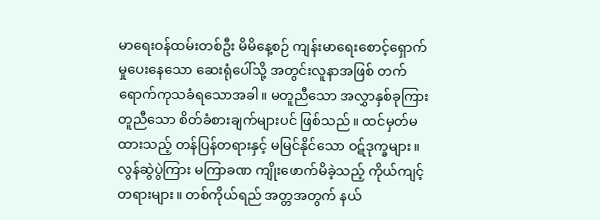မာရေးဝန်ထမ်းတစ်ဦး မိမိနေ့စဉ် ကျန်းမာရေးစောင့်ရှောက်မှုပေးနေသော ဆေးရုံပေါ်သို့ အတွင်းလူနာအဖြစ် တက်ရောက်ကုသခံရသောအခါ။ မတူညီသော အလွှာနှစ်ခုကြား တူညီသော စိတ်ခံစားချက်များပင် ဖြစ်သည်။ ထင်မှတ်မထားသည့် တန်ပြန်တရားနှင့် မမြင်နိုင်သော ဝဋ်ဒုက္ခများ။ လွန်ဆွဲပွဲကြား မကြာခဏ ကျိုးဖောက်မိခဲ့သည့် ကိုယ်ကျင့်တရားများ။ တစ်ကိုယ်ရည် အတ္တအတွက် နယ်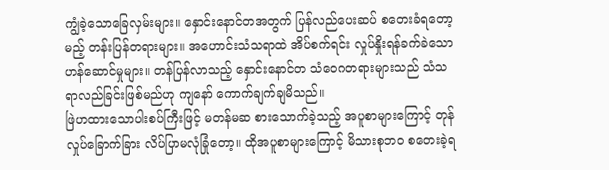ကျွံခဲ့သောခြေလှမ်းများ။ နှောင်းနောင်တအတွက် ပြန်လည်ပေးဆပ် စတေးခံရတော့မည့် တန်းပြန်တရားများ။ အဟောင်းသံသရာထဲ အိပ်စက်ရင်း လှုပ်နှိုးရန်ခက်ခဲသော ဟန်ဆောင်မှုများ။ တန်ပြန်လာသည့် နှောင်းနောင်တ သံဝေဂတရားများသည် သံသရာလည်ခြင်းဖြစ်မည်ဟု ကျနော် ကောက်ချက်ချမိသည်။
ဖြဲဟထားသောပါးစပ်ကြီးဖြင့် မတန်မဆ စားသောက်ခဲ့သည့် အပူစာများကြောင့် တုန်လှုပ်ခြောက်ခြား လိပ်ပြာမလုံခြုံတော့။ ထိုအပူစာများကြောင့် မိသားစုဘဝ စတေးခဲ့ရ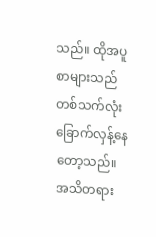သည်။ ထိုအပူစာများသည် တစ်သက်လုံး ခြောက်လှန့်နေတော့သည်။ အသိတရား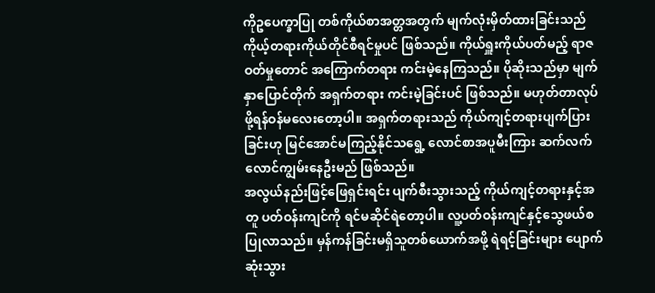ကိုဥပေက္ခာပြု တစ်ကိုယ်စာအတ္တအတွက် မျက်လုံးမှိတ်ထားခြင်းသည် ကိုယ့်တရားကိုယ်တိုင်စီရင်မှုပင် ဖြစ်သည်။ ကိုယ်ရှူးကိုယ်ပတ်မည့် ရာဇဝတ်မှုတောင် အကြောက်တရား ကင်းမဲ့နေကြသည်။ ပိုဆိုးသည်မှာ မျက်နှာပြောင်တိုက် အရှက်တရား ကင်းမဲ့ခြင်းပင် ဖြစ်သည်။ မဟုတ်တာလုပ်ဖို့ရန်ဝန်မလေးတော့ပါ။ အရှက်တရားသည် ကိုယ်ကျင့်တရားပျက်ပြားခြင်းဟု မြင်အောင်မကြည့်နိုင်သရွေ့ လောင်စာအပူမီးကြား ဆက်လက် လောင်ကျွမ်းနေဦးမည် ဖြစ်သည်။
အလွယ်နည်းဖြင့်ဖြေရှင်းရင်း ပျက်စီးသွားသည့် ကိုယ်ကျင့်တရားနှင့်အတူ ပတ်ဝန်းကျင်ကို ရင်မဆိုင်ရဲတော့ပါ။ လူ့ပတ်ဝန်းကျင်နှင့်သွေဖယ်စပြုလာသည်။ မှန်ကန်ခြင်းမရှိသူတစ်ယောက်အဖို့ ရဲရင့်ခြင်းများ ပျောက်ဆုံးသွား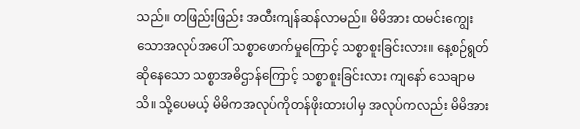သည်။ တဖြည်းဖြည်း အထီးကျန်ဆန်လာမည်။ မိမိအား ထမင်းကျွေးသောအလုပ်အပေါ် သစ္စာဖောက်မှုကြောင့် သစ္စာစူးခြင်းလား။ နေ့စဉ်ရွတ်ဆိုနေသော သစ္စာအဓိဌာန်ကြောင့် သစ္စာစူးခြင်းလား ကျနော် သေချာမသိ။ သို့ပေမယ့် မိမိကအလုပ်ကိုတန်ဖိုးထားပါမှ အလုပ်ကလည်း မိမိအား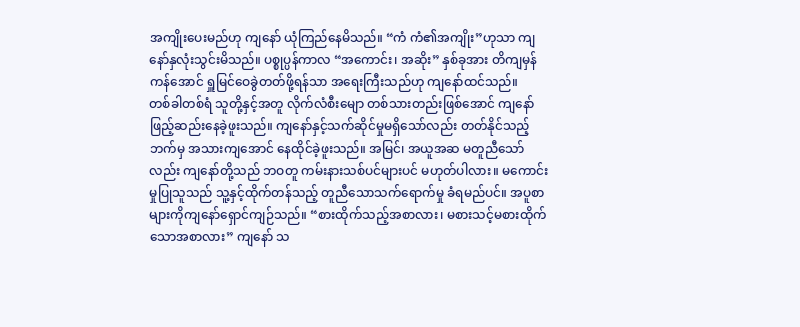အကျိုးပေးမည်ဟု ကျနော် ယုံကြည်နေမိသည်။ “ကံ ကံ၏အကျိုး”ဟုသာ ကျနော်နှလုံးသွင်းမိသည်။ ပစ္စုပ္ပန်ကာလ “အကောင်း၊ အဆိုး” နှစ်ခုအား တိကျမှန်ကန်အောင် ရှူမြင်ဝေခွဲတတ်ဖို့ရန်သာ အရေးကြီးသည်ဟု ကျနော်ထင်သည်။
တစ်ခါတစ်ရံ သူတို့နှင့်အတူ လိုက်လံစီးမျော တစ်သားတည်းဖြစ်အောင် ကျနော် ဖြည့်ဆည်းနေခဲ့ဖူးသည်။ ကျနော်နှင့်သက်ဆိုင်မှုမရှိသော်လည်း တတ်နိုင်သည့်ဘက်မှ အသားကျအောင် နေထိုင်ခဲ့ဖူးသည်။ အမြင်၊ အယူအဆ မတူညီသော်လည်း ကျနော်တို့သည် ဘဝတူ ကမ်းနားသစ်ပင်များပင် မဟုတ်ပါလား။ မကောင်းမှုပြုသူသည် သူ့နှင့်ထိုက်တန်သည့် တူညီသောသက်ရောက်မှု ခံရမည်ပင်။ အပူစာများကိုကျနော်ရှောင်ကျဉ်သည်။ “စားထိုက်သည့်အစာလား၊ မစားသင့်မစားထိုက်သောအစာလား” ကျနော် သ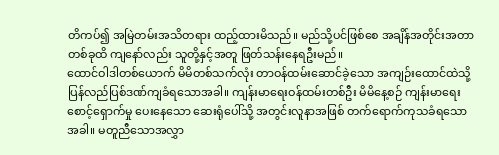တိကပ်၍ အမြဲတမ်းအသိတရား ထည့်ထားမိသည်။ မည်သို့ပင်ဖြစ်စေ အချိန်အတိုင်းအတာတစ်ခုထိ ကျနော်လည်း သူတို့နှင့်အတူ ဖြတ်သန်းနေရဦးမည်။
ထောင်ဝါဒါတစ်ယောက် မိမိတစ်သက်လုံး တာဝန်ထမ်းဆောင်ခဲ့သော အကျဉ်းထောင်ထဲသို့ ပြန်လည်ပြစ်ဒဏ်ကျခံရသောအခါ။ ကျန်းမာရေးဝန်ထမ်းတစ်ဦး မိမိနေ့စဉ် ကျန်းမာရေးစောင့်ရှောက်မှု ပေးနေသော ဆေးရုံပေါ်သို့ အတွင်းလူနာအဖြစ် တက်ရောက်ကုသခံရသောအခါ။ မတူညီသောအလွှာ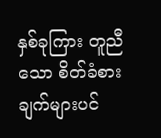နှစ်ခုကြား တူညီသော စိတ်ခံစားချက်များပင်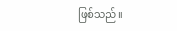ဖြစ်သည်။